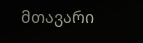მთავარი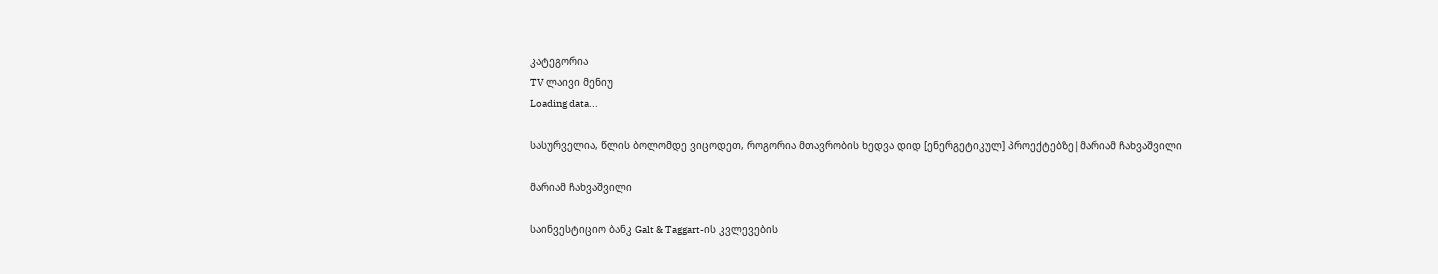კატეგორია
TV ლაივი მენიუ
Loading data...

სასურველია, წლის ბოლომდე ვიცოდეთ, როგორია მთავრობის ხედვა დიდ [ენერგეტიკულ] პროექტებზე|მარიამ ჩახვაშვილი

მარიამ ჩახვაშვილი

საინვესტიციო ბანკ Galt & Taggart-ის კვლევების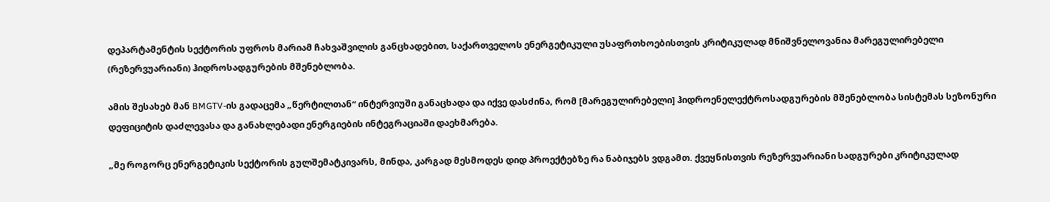დეპარტამენტის სექტორის უფროს მარიამ ჩახვაშვილის განცხადებით, საქართველოს ენერგეტიკული უსაფრთხოებისთვის კრიტიკულად მნიშვნელოვანია მარეგულირებელი (რეზერვუარიანი) ჰიდროსადგურების მშენებლობა.

ამის შესახებ მან BMGTV-ის გადაცემა „წერტილთან“ ინტერვიუში განაცხადა და იქვე დასძინა, რომ [მარეგულირებელი] ჰიდროენელექტროსადგურების მშენებლობა სისტემას სეზონური დეფიციტის დაძლევასა და განახლებადი ენერგიების ინტეგრაციაში დაეხმარება.

„მე როგორც ენერგეტიკის სექტორის გულშემატკივარს, მინდა, კარგად მესმოდეს დიდ პროექტებზე რა ნაბიჯებს ვდგამთ. ქვეყნისთვის რეზერვუარიანი სადგურები კრიტიკულად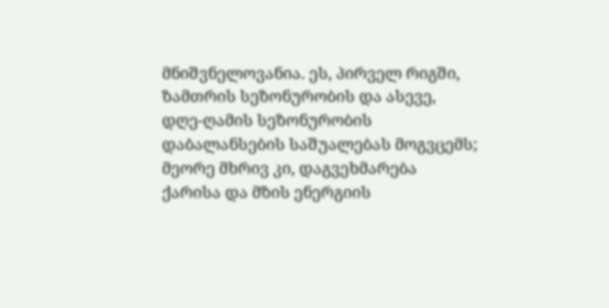მნიშვნელოვანია. ეს, პირველ რიგში, ზამთრის სეზონურობის და ასევე, დღე-ღამის სეზონურობის დაბალანსების საშუალებას მოგვცემს; მეორე მხრივ კი, დაგვეხმარება ქარისა და მზის ენერგიის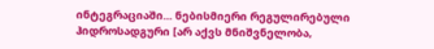ინტეგრაციაში... ნებისმიერი რეგულირებული ჰიდროსადგური [არ აქვს მნიშვნელობა,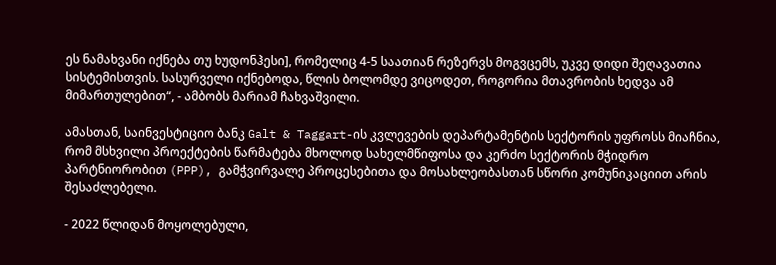ეს ნამახვანი იქნება თუ ხუდონჰესი], რომელიც 4-5 საათიან რეზერვს მოგვცემს, უკვე დიდი შეღავათია სისტემისთვის. სასურველი იქნებოდა, წლის ბოლომდე ვიცოდეთ, როგორია მთავრობის ხედვა ამ მიმართულებით“, - ამბობს მარიამ ჩახვაშვილი.

ამასთან, საინვესტიციო ბანკ Galt & Taggart-ის კვლევების დეპარტამენტის სექტორის უფროსს მიაჩნია, რომ მსხვილი პროექტების წარმატება მხოლოდ სახელმწიფოსა და კერძო სექტორის მჭიდრო პარტნიორობით (PPP), გამჭვირვალე პროცესებითა და მოსახლეობასთან სწორი კომუნიკაციით არის შესაძლებელი.

- 2022 წლიდან მოყოლებული,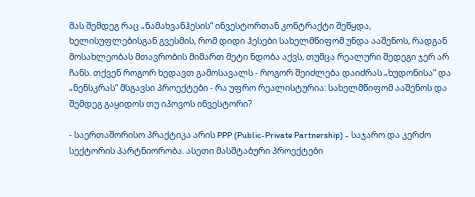მას შემდეგ რაც „ნამახვანჰესის“ ინვესტორთან კონტრაქტი შეწყდა, ხელისუფლებისგან გვესმის, რომ დიდი ჰესები სახელმწიფომ უნდა ააშენოს, რადგან მოსახლეობას მთავრობის მიმართ მეტი ნდობა აქვს, თუმცა რეალური შედეგი ჯერ არ ჩანს. თქვენ როგორ ხედავთ გამოსავალს - როგორ შეიძლება დაიძრას „ხუდონისა“ და „ნენსკრას“ მსგავსი პროექტები - რა უფრო რეალისტურია: სახელმწიფომ ააშენოს და შემდეგ გაყიდოს თუ იპოვოს ინვესტორი?

- საერთაშორისო პრაქტიკა არის PPP (Public-Private Partnership) - საჯარო და კერძო სექტორის პარტნიორობა. ასეთი მასშტაბური პროექტები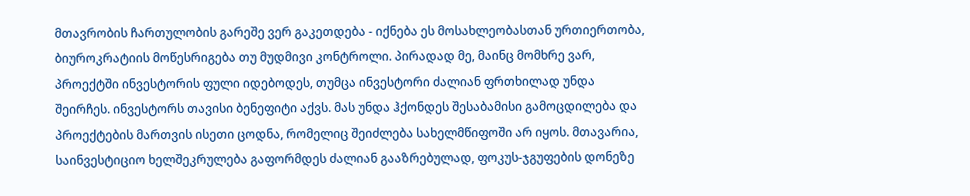მთავრობის ჩართულობის გარეშე ვერ გაკეთდება - იქნება ეს მოსახლეობასთან ურთიერთობა, ბიუროკრატიის მოწესრიგება თუ მუდმივი კონტროლი. პირადად მე, მაინც მომხრე ვარ, პროექტში ინვესტორის ფული იდებოდეს, თუმცა ინვესტორი ძალიან ფრთხილად უნდა შეირჩეს. ინვესტორს თავისი ბენეფიტი აქვს. მას უნდა ჰქონდეს შესაბამისი გამოცდილება და პროექტების მართვის ისეთი ცოდნა, რომელიც შეიძლება სახელმწიფოში არ იყოს. მთავარია, საინვესტიციო ხელშეკრულება გაფორმდეს ძალიან გააზრებულად, ფოკუს-ჯგუფების დონეზე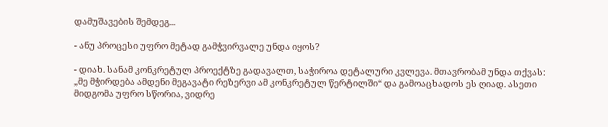დამუშავების შემდეგ...

- ანუ პროცესი უფრო მეტად გამჭვირვალე უნდა იყოს?

- დიახ. სანამ კონკრეტულ პროექტზე გადავალთ, საჭიროა დეტალური კვლევა. მთავრობამ უნდა თქვას: „მე მჭირდება ამდენი მეგავატი რეზერვი ამ კონკრეტულ წერტილში“ და გამოაცხადოს ეს ღიად. ასეთი მიდგომა უფრო სწორია, ვიდრე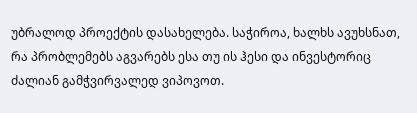უბრალოდ პროექტის დასახელება. საჭიროა, ხალხს ავუხსნათ, რა პრობლემებს აგვარებს ესა თუ ის ჰესი და ინვესტორიც ძალიან გამჭვირვალედ ვიპოვოთ.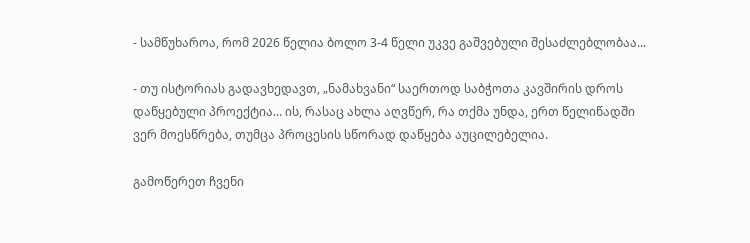- სამწუხაროა, რომ 2026 წელია ბოლო 3-4 წელი უკვე გაშვებული შესაძლებლობაა...

- თუ ისტორიას გადავხედავთ, „ნამახვანი“ საერთოდ საბჭოთა კავშირის დროს დაწყებული პროექტია... ის, რასაც ახლა აღვწერ, რა თქმა უნდა, ერთ წელიწადში ვერ მოესწრება, თუმცა პროცესის სწორად დაწყება აუცილებელია.

გამოწერეთ ჩვენი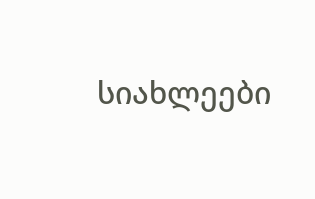სიახლეები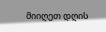მიიღეთ დღის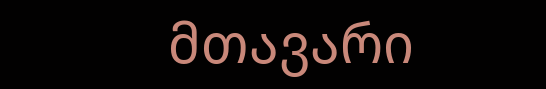მთავარი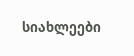სიახლეები